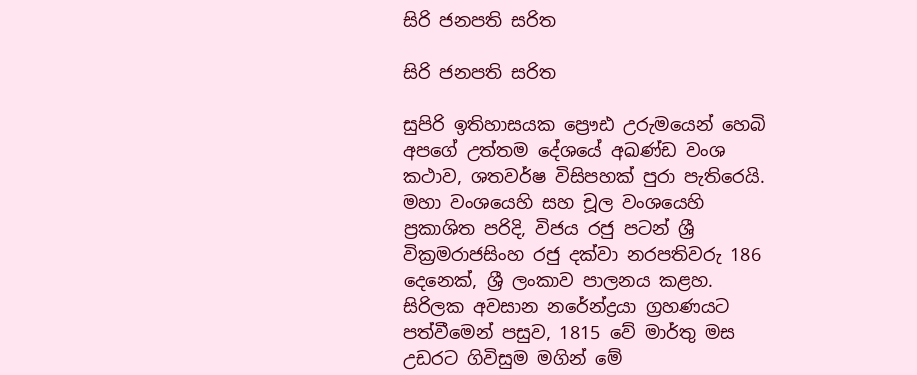සිරි ජනපති සරිත

සිරි ජනපති සරිත

සුපිරි ඉතිහාසයක ප්‍රෞඪ උරුමයෙන් හෙබි අපගේ උත්තම දේශයේ අඛණ්ඩ වංශ කථාව, ශතවර්ෂ විසිපහක් පුරා පැතිරෙයි. මහා වංශයෙහි සහ චූල වංශයෙහි ප්‍රකාශිත පරිදි, විජය රජු පටන් ශ්‍රී වික්‍රමරාජසිංහ රජු දක්වා නරපතිවරු 186 දෙනෙක්, ශ්‍රී ලංකාව පාලනය කළහ. සිරිලක අවසාන නරේන්ද්‍රයා ග්‍රහණයට පත්වීමෙන් පසුව, 1815 වේ මාර්තු මස උඩරට ගිවිසුම මගින් මේ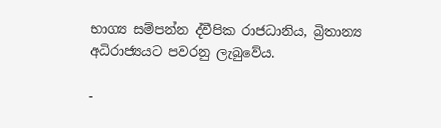භාග්‍ය සම්පන්න ද්වීපික රාජධානිය, බ්‍රිතාන්‍ය අධිරාජ්‍යයට පවරනු ලැබුවේය.

-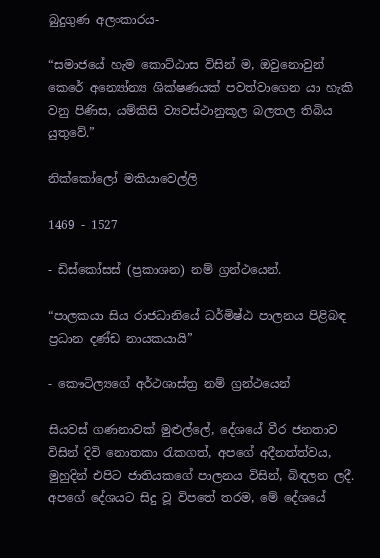බුදුගුණ අලංකාරය-

“සමාජයේ හැම කොට්ඨාස විසින් ම, ඔවුනොවුන් කෙරේ අන්‍යෝන්‍ය ශික්ෂණයක් පවත්වාගෙන යා හැකි වනු පිණිස, යම්කිසි ව්‍යවස්ථානුකූල බලතල තිබිය යුතුවේ.”

නික්කෝලෝ මකියාවෙල්ලි

1469 - 1527

- ඩිස්කෝසස් (ප්‍රකාශන) නම් ග්‍රන්ථයෙන්.

“පාලකයා සිය රාජධානියේ ධර්මිෂ්ඨ පාලනය පිළිබඳ ප්‍රධාන දණ්ඩ නායකයායි”

- කෞටිල්‍යගේ අර්ථශාස්ත්‍ර නම් ග්‍රන්ථයෙන්

සියවස් ගණනාවක් මුළුල්ලේ, දේශයේ වීර ජනතාව විසින් දිවි නොතකා රැකගත්, අපගේ අදීනත්ත්වය, මුහුදින් එපිට ජාතියකගේ පාලනය විසින්, බිඳලන ලදී. අපගේ දේශයට සිදු වූ විපතේ තරම, මේ දේශයේ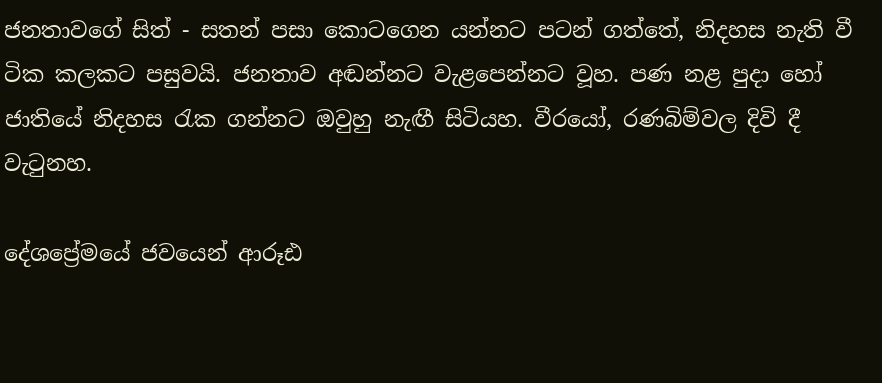ජනතාවගේ සිත් - සතන් පසා කොටගෙන යන්නට පටන් ගත්තේ, නිදහස නැති වී ටික කලකට පසුවයි. ජනතාව අඬන්නට වැළපෙන්නට වූහ. පණ නළ පුදා හෝ ජාතියේ නිදහස රැක ගන්නට ඔවුහු නැඟී සිටියහ. වීරයෝ, රණබිම්වල දිවි දී වැටුනහ.

දේශප්‍රේමයේ ජවයෙන් ආරූඪ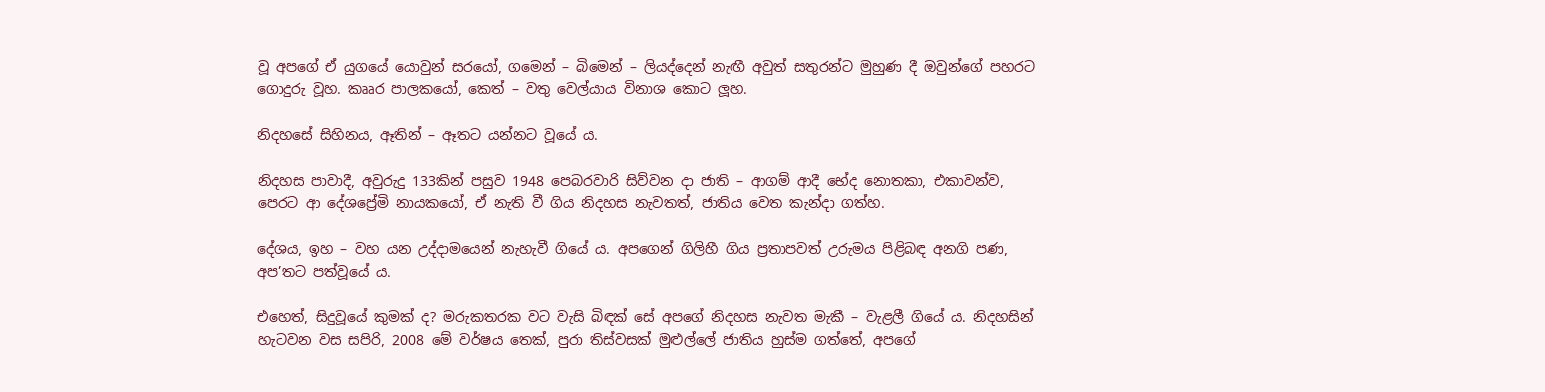වූ අපගේ ඒ යුගයේ යොවුන් සරයෝ, ගමෙන් – බිමෙන් – ලියද්දෙන් නැඟී අවුත් සතුරන්ට මුහුණ දී ඔවුන්ගේ පහරට ගොදුරු වූහ. කෲර පාලකයෝ, කෙත් – වතු වෙල්යාය විනාශ කොට ලූහ.

නිදහසේ සිහිනය, ඈතින් – ඈතට යන්නට වූයේ ය.

නිදහස පාවාදී, අවුරුදු 133කින් පසුව 1948 පෙබරවාරි සිව්වන දා ජාති – ආගම් ආදී භේද නොතකා, එකාවන්ව, පෙරට ආ දේශප්‍රේමි නායකයෝ, ඒ නැති වී ගිය නිදහස නැවතත්, ජාතිය වෙත කැන්දා ගත්හ.

දේශය, ඉහ – වහ යන උද්දාමයෙන් නැහැවී ගියේ ය. අපගෙන් ගිලිහී ගිය ප්‍රතාපවත් උරුමය පිළිබඳ අනගි පණ, අප’තට පත්වූයේ ය.

එහෙත්, සිදුවූයේ කුමක් ද? මරුකතරක වට වැසි බිඳක් සේ අපගේ නිදහස නැවත මැකී – වැළලී ගියේ ය. නිදහසින් හැටවන වස සපිරි, 2008 මේ වර්ෂය තෙක්, පුරා තිස්වසක් මුළුල්ලේ ජාතිය හුස්ම ගත්තේ, අපගේ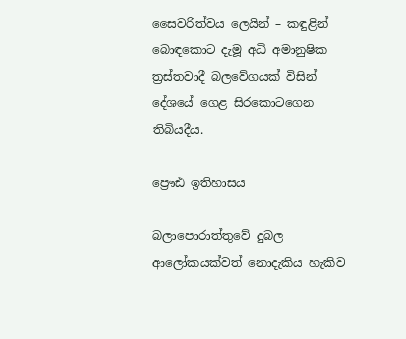සෛවරිත්වය ලෙයින් – කඳුළින් බොඳකොට දැමූ අධි අමානුෂික ත්‍රස්තවාදී බලවේගයක් විසින් දේශයේ ගෙළ සිරකොටගෙන තිබියදීය.

ප්‍රෞඪ ඉතිහාසය

බලාපොරාත්තුවේ දුබල ආලෝකයක්වත් නොදැකිය හැකිව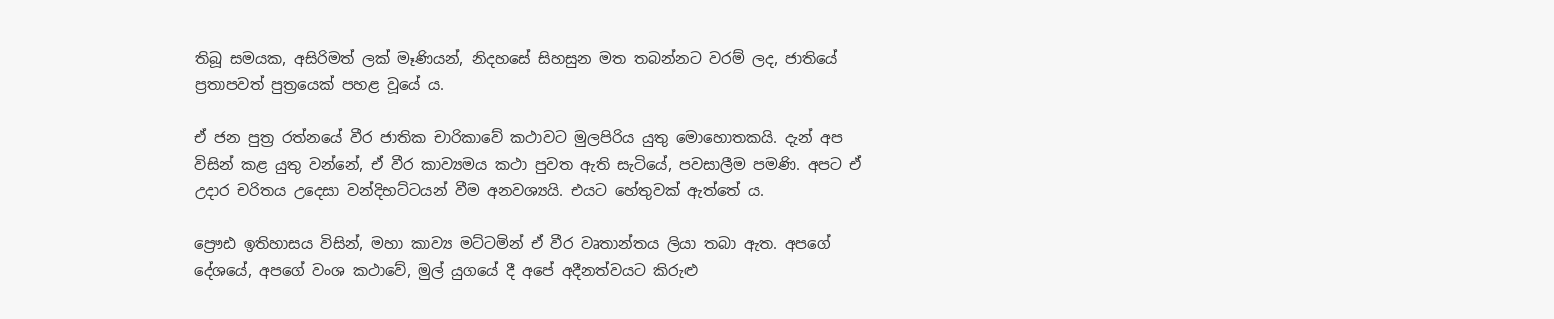තිබූ සමයක, අසිරිමත් ලක් මෑණියන්, නිදහසේ සිහසුන මත තබන්නට වරම් ලද, ජාතියේ ප්‍රතාපවත් පුත්‍රයෙක් පහළ වූයේ ය.

ඒ ජන පුත්‍ර රත්නයේ වීර ජාතික චාරිකාවේ කථාවට මුලපිරිය යුතු මොහොතකයි. දැන් අප විසින් කළ යුතු වන්නේ, ඒ වීර කාව්‍යමය කථා පුවත ඇති සැටියේ, පවසාලීම පමණි. අපට ඒ උදාර චරිතය උදෙසා වන්දිභට්ටයන් වීම අනවශ්‍යයි. එයට හේතුවක් ඇත්තේ ය.

ප්‍රෞඪ ඉතිහාසය විසින්, මහා කාව්‍ය මට්ටමින් ඒ වීර වෘතාන්තය ලියා තබා ඇත. අපගේ දේශයේ, අපගේ වංශ කථාවේ, මුල් යුගයේ දී අපේ අදීනත්වයට කිරුළු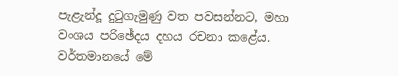පැළැන්දූ දුටුගැමුණු වත පවසන්නට, මහා වංශය පරිඡේදය දහය රචනා කළේය. වර්තමානයේ මේ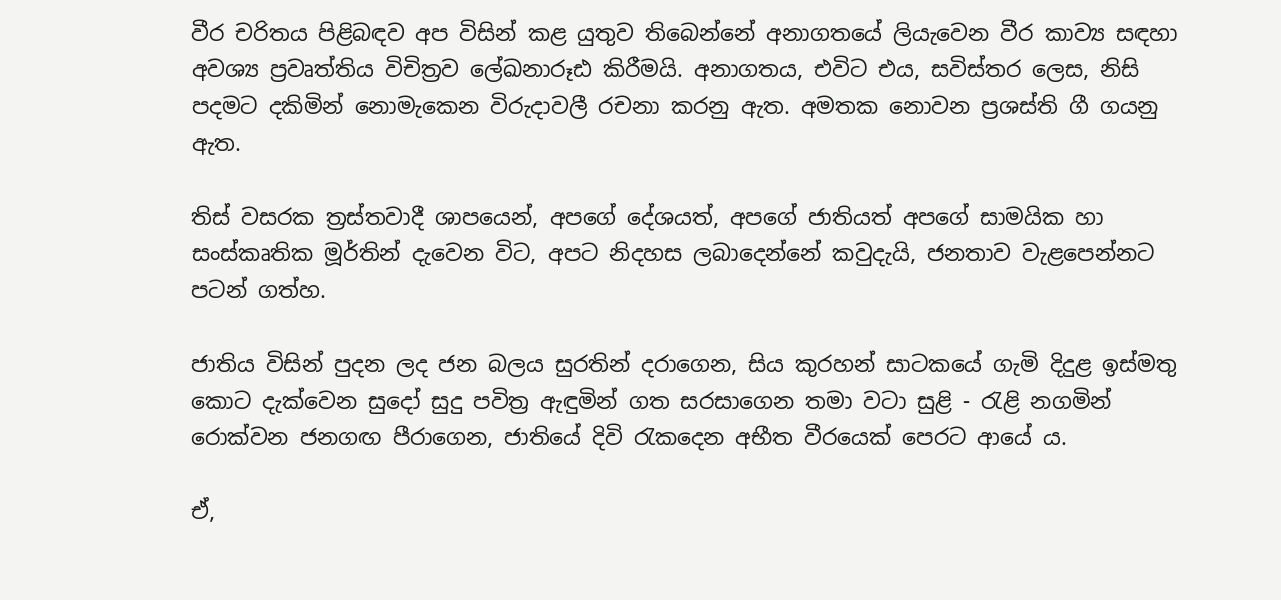වීර චරිතය පිළිබඳව අප විසින් කළ යුතුව තිබෙන්නේ අනාගතයේ ලියැවෙන වීර කාව්‍ය සඳහා අවශ්‍ය ප්‍රවෘත්තිය විචිත්‍රව ලේඛනාරූඪ කිරීමයි. අනාගතය, එවිට එය, සවිස්තර ලෙස, නිසි පදමට දකිමින් නොමැකෙන විරුදාවලී රචනා කරනු ඇත. අමතක නොවන ප්‍රශස්ති ගී ගයනු ඇත.

තිස් වසරක ත්‍රස්තවාදී ශාපයෙන්, අපගේ දේශයත්, අපගේ ජාතියත් අපගේ සාමයික හා සංස්කෘතික මූර්තින් දැවෙන විට, අපට නිදහස ලබාදෙන්නේ කවුදැයි, ජනතාව වැළපෙන්නට පටන් ගත්හ.

ජාතිය විසින් පුදන ලද ජන බලය සුරතින් දරාගෙන, සිය කුරහන් සාටකයේ ගැමි දිදුළ ඉස්මතු කොට දැක්වෙන සුදෝ සුදු පවිත්‍ර ඇඳුමින් ගත සරසාගෙන තමා වටා සුළි - රැළි නගමින් රොක්වන ජනගඟ පීරාගෙන, ජාතියේ දිවි රැකදෙන අභීත වීරයෙක් පෙරට ආයේ ය.

ඒ,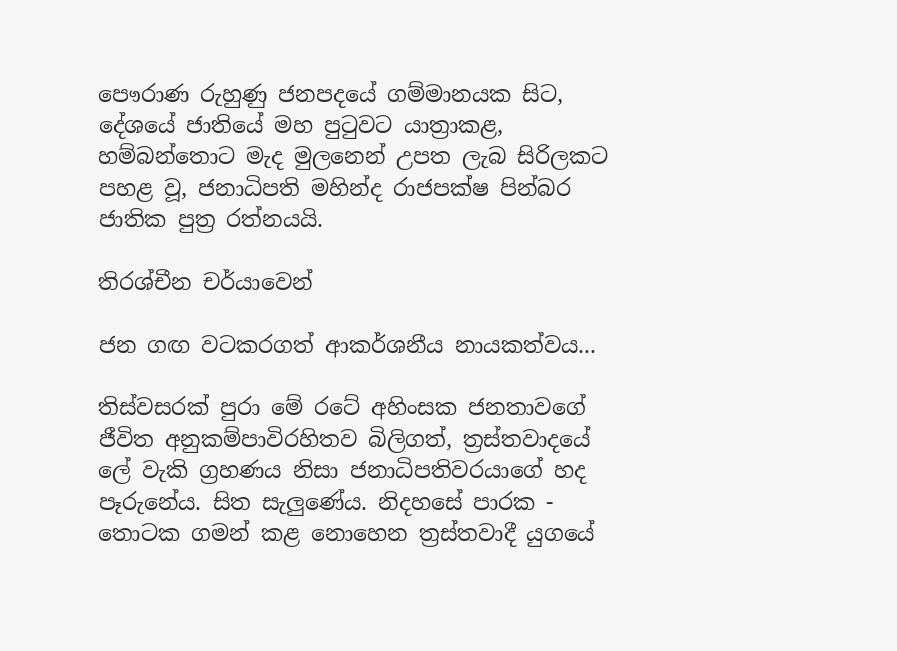පෞරාණ රුහුණු ජනපදයේ ගම්මානයක සිට, දේශයේ ජාතියේ මහ පුටුවට යාත්‍රාකළ, හම්බන්තොට මැද මුලනෙන් උපත ලැබ සිරිලකට පහළ වූ, ජනාධිපති මහින්ද රාජපක්ෂ පින්බර ජාතික පුත්‍ර රත්නයයි.

තිරශ්චීන චර්යාවෙන්

ජන ගඟ වටකරගත් ආකර්ශනීය නායකත්වය...

තිස්වසරක් පුරා මේ රටේ අහිංසක ජනතාවගේ ජීවිත අනුකම්පාවිරහිතව බිලිගත්, ත්‍රස්තවාදයේ ලේ වැකි ග්‍රහණය නිසා ජනාධිපතිවරයාගේ හද පෑරුනේය. සිත සැලුණේය. නිදහසේ පාරක - තොටක ගමන් කළ නොහෙන ත්‍රස්තවාදී යුගයේ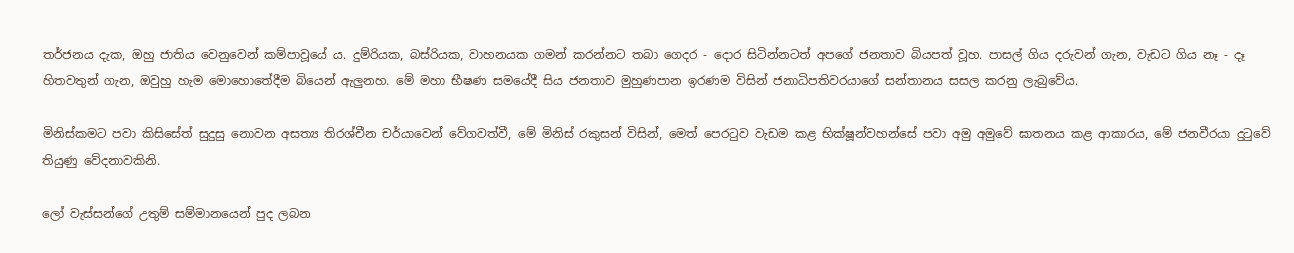තර්ජනය දැක, ඔහු ජාතිය වෙනුවෙන් කම්පාවූයේ ය. දුම්රියක, බස්රියක, වාහනයක ගමන් කරන්නට තබා ගෙදර - දොර සිටින්නටත් අපගේ ජනතාව බියපත් වූහ. පාසල් ගිය දරුවන් ගැන, වැඩට ගිය නෑ - දෑ හිතවතුන් ගැන, ඔවුහු හැම මොහොතේදීම බියෙන් ඇලුනහ. මේ මහා භීෂණ සමයේදී සිය ජනතාව මුහුණපාන ඉරණම විසින් ජනාධිපතිවරයාගේ සන්තානය සසල කරනු ලැබුවේය.

මිනිස්කමට පවා කිසිසේත් සුදුසු නොවන අසත්‍ය තිරශ්චීන චර්යාවෙන් වේගවත්වී, මේ මිනිස් රකුසන් විසින්, මෙත් පෙරටුව වැඩම කළ භික්ෂූන්වහන්සේ පවා අමු අමුවේ ඝාතනය කළ ආකාරය, මේ ජනවීරයා දුටුවේ තියුණු වේදනාවකිනි.

ලෝ වැස්සන්ගේ උතුම් සම්මානයෙන් පුද ලබන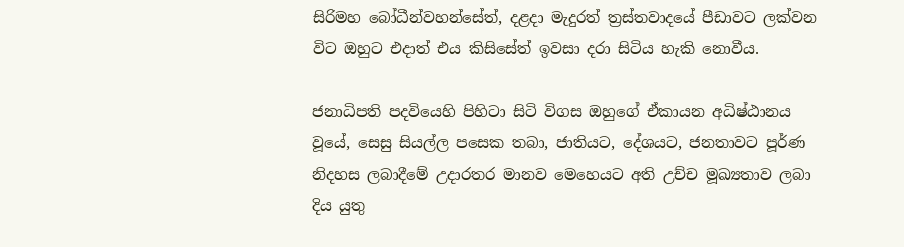සිරිමහ බෝධීන්වහන්සේත්, දළදා මැදුරත් ත්‍රස්තවාදයේ පීඩාවට ලක්වන විට ඔහුට එදාත් එය කිසිසේත් ඉවසා දරා සිටිය හැකි නොවීය.

ජනාධිපති පදවියෙහි පිහිටා සිටි විගස ඔහුගේ ඒකායන අධිෂ්ඨානය වූයේ, සෙසු සියල්ල පසෙක තබා, ජාතියට, දේශයට, ජනතාවට පූර්ණ නිදහස ලබාදීමේ උදාරතර මානව මෙහෙයට අති උච්ච මූඛ්‍යතාව ලබා දිය යුතු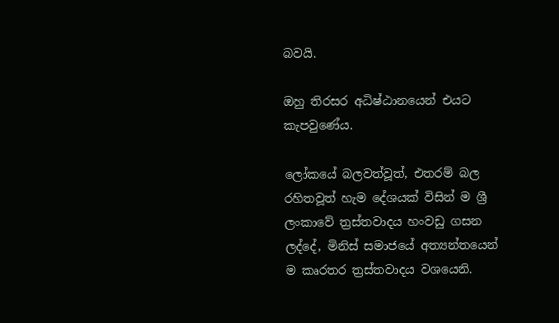බවයි.

ඔහු තිරසර අධිෂ්ඨානයෙන් එයට කැපවුණේය.

ලෝකයේ බලවත්වූත්, එතරම් බල රහිතවූත් හැම දේශයක් විසින් ම ශ්‍රී ලංකාවේ ත්‍රස්තවාදය හංවඩු ගසන ලද්දේ, මිනිස් සමාජයේ අත්‍යන්තයෙන් ම කෘරතර ත්‍රස්තවාදය වශයෙනි.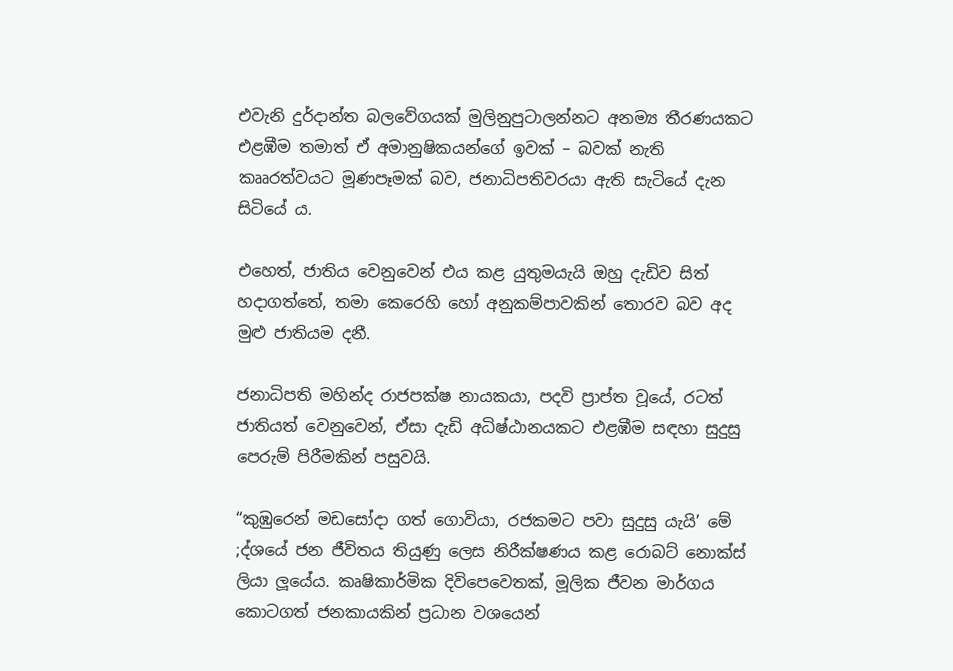එවැනි දුර්දාන්ත බලවේගයක් මුලිනුපුටාලන්නට අනම්‍ය තීරණයකට එළඹීම තමාත් ඒ අමානුෂිකයන්ගේ ඉවක් – බවක් නැති කෲරත්වයට මූණපෑමක් බව, ජනාධිපතිවරයා ඇති සැටියේ දැන සිටියේ ය.

එහෙත්, ජාතිය වෙනුවෙන් එය කළ යුතුමයැයි ඔහු දැඩිව සිත් හදාගත්තේ, තමා කෙරෙහි හෝ අනුකම්පාවකින් තොරව බව අද මුළු ජාතියම දනී.

ජනාධිපති මහින්ද රාජපක්ෂ නායකයා, පදවි ප්‍රාප්ත වූයේ, රටත් ජාතියත් වෙනුවෙන්, ඒසා දැඩි අධිෂ්ඨානයකට එළඹීම සඳහා සුදුසු පෙරුම් පිරීමකින් පසුවයි.

“කුඹුරෙන් මඩසෝදා ගත් ගොවියා, රජකමට පවා සුදුසු යැයි’ මේ ;ද්ශයේ ජන ජීවිතය තියුණු ලෙස නිරීක්ෂණය කළ රොබට් නොක්ස් ලියා ලූයේය. කෘෂිකාර්මික දිවිපෙවෙතක්, මූලික ජීවන මාර්ගය කොටගත් ජනකායකින් ප්‍රධාන වශයෙන්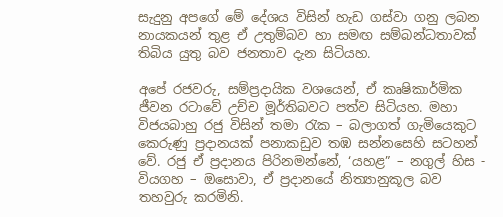සැදුනු අපගේ මේ දේශය විසින් හැඩ ගස්වා ගනු ලබන නායකයන් තුළ ඒ උතුම්බව හා සමඟ සම්බන්ධතාවක් තිබිය යුතු බව ජනතාව දැන සිටියහ.

අපේ රජවරු, සම්ප්‍රදායික වශයෙන්, ඒ කෘෂිකාර්මික ජීවන රටාවේ උච්ච මූර්තිබවට පත්ව සිටියහ. මහා විජයබාහු රජු විසින් තමා රැක – බලාගත් ගැමියෙකුට කෙරුණු ප්‍රදානයක් පනාකඩුව තඹ සන්නසෙහි සටහන් වේ. රජු ඒ ප්‍රදානය පිරිනමන්නේ, ‘යහළ” – නගුල් හිස - වියගහ – ඔසොවා, ඒ ප්‍රදානයේ නිත්‍යානුකූල බව තහවුරු කරමිනි.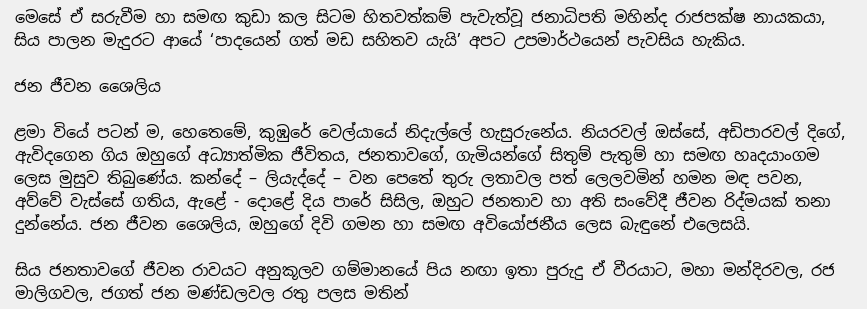මෙසේ ඒ සරුවීම හා සමඟ කුඩා කල සිටම හිතවත්කම් පැවැත්වූ ජනාධිපති මහින්ද රාජපක්ෂ නායකයා, සිය පාලන මැදුරට ආයේ ‘පාදයෙන් ගත් මඩ සහිතව යැයි’ අපට උපමාර්ථයෙන් පැවසිය හැකිය.

ජන ජීවන ශෛලිය

ළමා වියේ පටන් ම, හෙතෙමේ, කුඹුරේ වෙල්යායේ නිදැල්ලේ හැසුරුනේය. නියරවල් ඔස්සේ, අඩිපාරවල් දිගේ, ඇවිදගෙන ගිය ඔහුගේ අධ්‍යාත්මික ජීවිතය, ජනතාවගේ, ගැමියන්ගේ සිතුම් පැතුම් හා සමඟ හෘදයාංගම ලෙස මුසුව තිබුණේය. කන්දේ – ලියැද්දේ – වන පෙතේ තුරු ලතාවල පත් ලෙලවමින් හමන මඳ පවන, අව්වේ වැස්සේ ගතිය, ඇළේ - දොළේ දිය පාරේ සිසිල, ඔහුට ජනතාව හා අති සංවේදී ජීවන රිද්මයක් තනා දුන්නේය. ජන ජීවන ශෛලිය, ඔහුගේ දිවි ගමන හා සමඟ අවියෝජනීය ලෙස බැඳුනේ එලෙසයි.

සිය ජනතාවගේ ජීවන රාවයට අනුකූලව ගම්මානයේ පිය නඟා ඉතා පුරුදු ඒ වීරයාට, මහා මන්දිරවල, රජ මාලිගවල, ජගත් ජන මණ්ඩලවල රතු පලස මතින්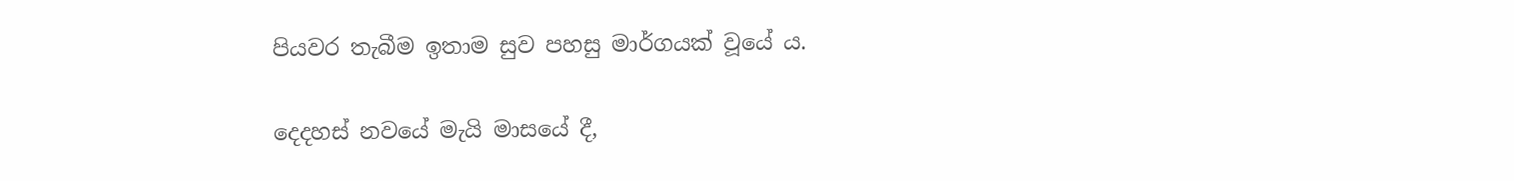පියවර තැබීම ඉතාම සුව පහසු මාර්ගයක් වූයේ ය.

දෙදහස් නවයේ මැයි මාසයේ දී,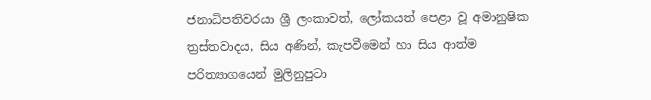ජනාධිපතිවරයා ශ්‍රී ලංකාවත්, ලෝකයත් පෙළා වූ අමානුෂික ත්‍රස්තවාදය, සිය අණින්, කැපවීමෙන් හා සිය ආත්ම පරිත්‍යාගයෙන් මුලිනුපුටා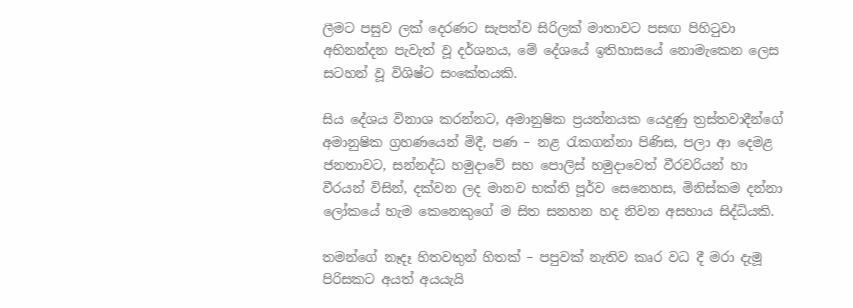ලීමට පසුව ලක් දෙරණට සැපත්ව සිරිලක් මාතාවට පසඟ පිහිටුවා අභිනන්දන පැවැත් වූ දර්ශනය, මේ දේශයේ ඉතිහාසයේ නොමැකෙන ලෙස සටහන් වූ විශිෂ්ට සංකේතයකි.

සිය දේශය විනාශ කරන්නට, අමානුෂික ප්‍රයත්නයක යෙදුණු ත්‍රස්තවාදීන්ගේ අමානුෂික ග්‍රහණයෙන් මිදී, පණ – නළ රැකගන්නා පිණිස, පලා ආ දෙමළ ජනතාවට, සන්නද්ධ හමුදාවේ සහ පොලිස් හමුදාවෙත් වීරවරියන් හා වීරයන් විසින්, දක්වන ලද මානව භක්ති පූර්ව සෙනෙහස, මිනිස්කම දන්නා ලෝකයේ හැම කෙනෙකුගේ ම සිත සනහන හද නිවන අසහාය සිද්ධියකි.

තමන්ගේ නෑදෑ හිතවතුන් හිතක් – පපුවක් නැතිව කෘර වධ දී මරා දැමූ පිරිසකට අයත් අයයැයි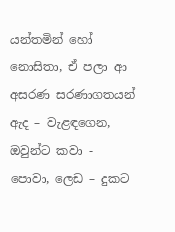යන්තමින් හෝ නොසිතා, ඒ පලා ආ අසරණ සරණාගතයන් ඇද – වැළඳගෙන, ඔවුන්ට කවා - පොවා, ලෙඩ – දුකට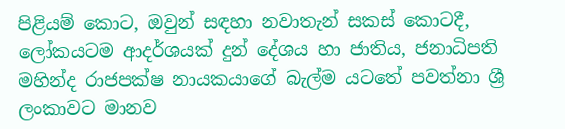පිළියම් කොට, ඔවුන් සඳහා නවාතැන් සකස් කොටදී, ලෝකයටම ආදර්ශයක් දුන් දේශය හා ජාතිය, ජනාධිපති මහින්ද රාජපක්ෂ නායකයාගේ බැල්ම යටතේ පවත්නා ශ්‍රී ලංකාවට මානව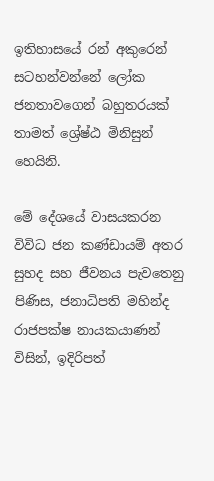ඉතිහාසයේ රන් අකුරෙන් සටහන්වන්නේ ලෝක ජනතාවගෙන් බහුතරයක් තාමත් ශ්‍රේෂ්ඨ මිනිසුන් හෙයිනි.

මේ දේශයේ වාසයකරන විවිධ ජන කණ්ඩායම් අතර සුහද සහ ජීවනය පැවතෙනු පිණිස, ජනාධිපති මහින්ද රාජපක්ෂ නායකයාණන් විසින්, ඉදිරිපත්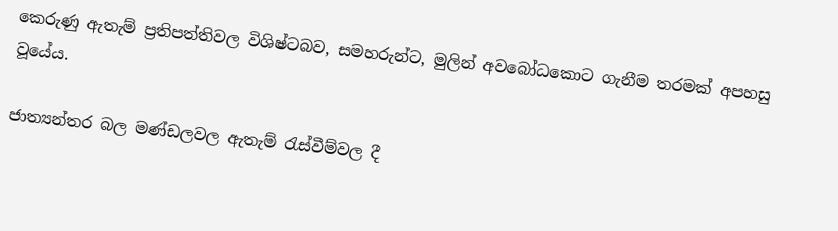කෙරුණු ඇතැම් ප්‍රතිපත්තිවල විශිෂ්ටබව, සමහරුන්ට, මුලින් අවබෝධකොට ගැනීම තරමක් අපහසු වූයේය.

ජාත්‍යන්තර බල මණ්ඩලවල ඇතැම් රැස්වීම්වල දී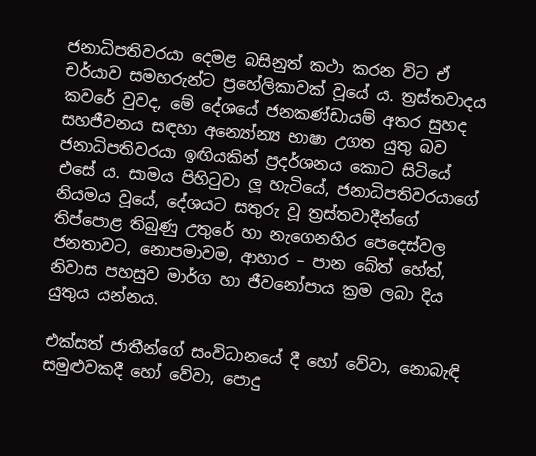ජනාධිපතිවරයා දෙමළ බසිනුත් කථා කරන විට ඒ චර්යාව සමහරුන්ට ප්‍රහේලිකාවක් වූයේ ය. ත්‍රස්තවාදය කවරේ වුවද, මේ දේශයේ ජනකණ්ඩායම් අතර සුහද සහජීවනය සඳහා අන්‍යෝන්‍ය භාෂා උගත යුතු බව ජනාධිපතිවරයා ඉඟියකින් ප්‍රදර්ශනය කොට සිටියේ එසේ ය. සාමය පිහිටුවා ලූ හැටියේ, ජනාධිපතිවරයාගේ නියමය වූයේ, දේශයට සතුරු වූ ත්‍රස්තවාදීන්ගේ තිප්පොළ තිබුණු උතුරේ හා නැගෙනහිර පෙදෙස්වල ජනතාවට, නොපමාවම, ආහාර – පාන බේත් හේත්, නිවාස පහසුව මාර්ග හා ජීවනෝපාය ක්‍රම ලබා දිය යුතුය යන්නය.

එක්සත් ජාතීන්ගේ සංවිධානයේ දී හෝ වේවා, නොබැඳි සමුළුවකදී හෝ වේවා, පොදු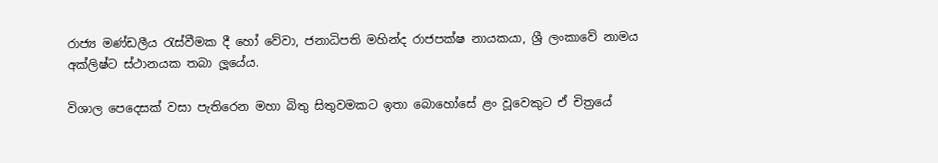රාජ්‍ය මණ්ඩලීය රැස්වීමක දී හෝ වේවා, ජනාධිපති මහින්ද රාජපක්ෂ නායකයා, ශ්‍රී ලංකාවේ නාමය අක්ලිෂ්ට ස්ථානයක තබා ලූයේය.

විශාල පෙදෙසක් වසා පැතිරෙන මහා බිතු සිතුවමකට ඉතා බොහෝසේ ළං වූවෙකුට ඒ චිත්‍රයේ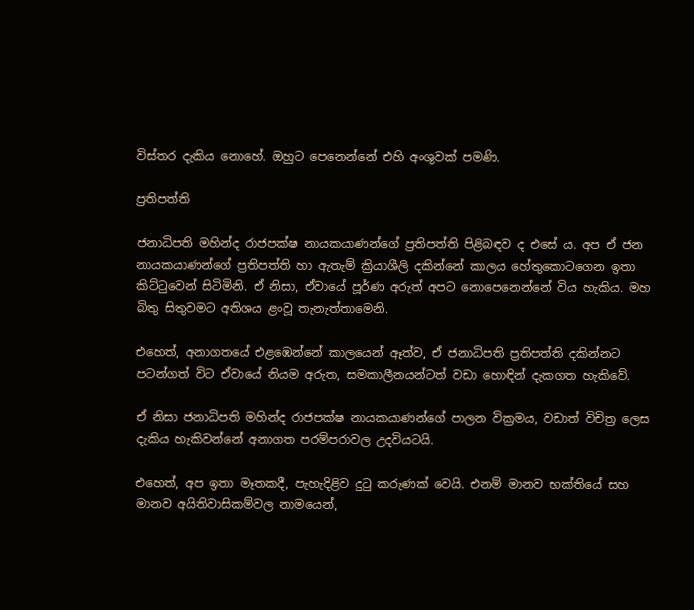විස්තර දැකිය නොහේ. ඔහුට පෙනෙන්නේ එහි අංශුවක් පමණි.

ප්‍රතිපත්ති

ජනාධිපති මහින්ද රාජපක්ෂ නායකයාණන්ගේ ප්‍රතිපත්ති පිළිබඳව ද එසේ ය. අප ඒ ජන නායකයාණන්ගේ ප්‍රතිපත්ති හා ඇතැම් ක්‍රියාශීලි දකින්නේ කාලය හේතුකොටගෙන ඉතා කිට්ටුවෙන් සිටිමිනි. ඒ නිසා, ඒවායේ පූර්ණ අරුත් අපට නොපෙනෙන්නේ විය හැකිය. මහ බිතු සිතුවමට අතිශය ළංවූ තැනැත්තාමෙනි.

එහෙත්, අනාගතයේ එළඹෙන්නේ කාලයෙන් ඈත්ව, ඒ ජනාධිපති ප්‍රතිපත්ති දකින්නට පටන්ගත් විට ඒවායේ නියම අරුත, සමකාලීනයන්ටත් වඩා හොඳින් දැකගත හැකිවේ.

ඒ නිසා ජනාධිපති මහින්ද රාජපක්ෂ නායකයාණන්ගේ පාලන වික්‍රමය, වඩාත් විචිත්‍ර ලෙස දැකිය හැකිවන්නේ අනාගත පරම්පරාවල උදවියටයි.

එහෙත්, අප ඉතා මෑතකදී, පැහැදිළිව දුටු කරුණක් වෙයි. එනම් මානව භක්තියේ සහ මානව අයිතිවාසිකම්වල නාමයෙන්,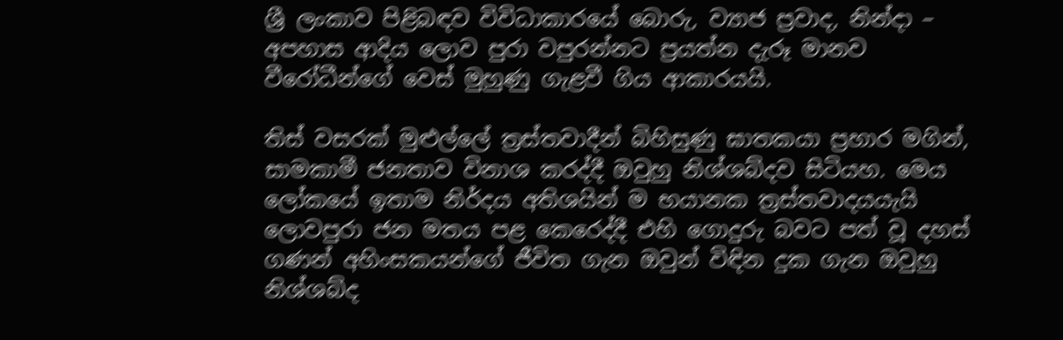ශ්‍රී ලංකාව පිළිබඳව විවිධාකාරයේ බොරු, ව්‍යාජ ප්‍රවාද, නින්දා – අපහාස ආදිය ලොව පුරා වපුරන්නට ප්‍රයත්න දැරූ මානව වීරෝධීන්ගේ වෙස් මුහුණු ගැළවී ගිය ආකාරයයි.

තිස් වසරක් මුළුල්ලේ ත්‍රස්තවාදීන් බිහිසුණු ඝාතකයා ප්‍රහාර මගින්, සාමකාමී ජනතාව විනාශ කරද්දී ඔවුහු නිශ්ශබ්දව සිටියහ. මෙය ලෝකයේ ඉතාම නිර්දය අතිශයින් ම භයානක ත්‍රස්තවාදයයැයි ලොවපුරා ජන මතය පළ කෙරෙද්දී එහි ගොදුරු බවට පත් වූ දහස් ගණන් අහිංසකයන්ගේ ජීවිත ගැන ඔවුන් විඳින දුක ගැන ඔවුහු නිශ්ශබ්ද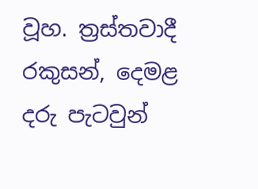වූහ. ත්‍රස්තවාදී රකුසන්, දෙමළ දරු පැටවුන්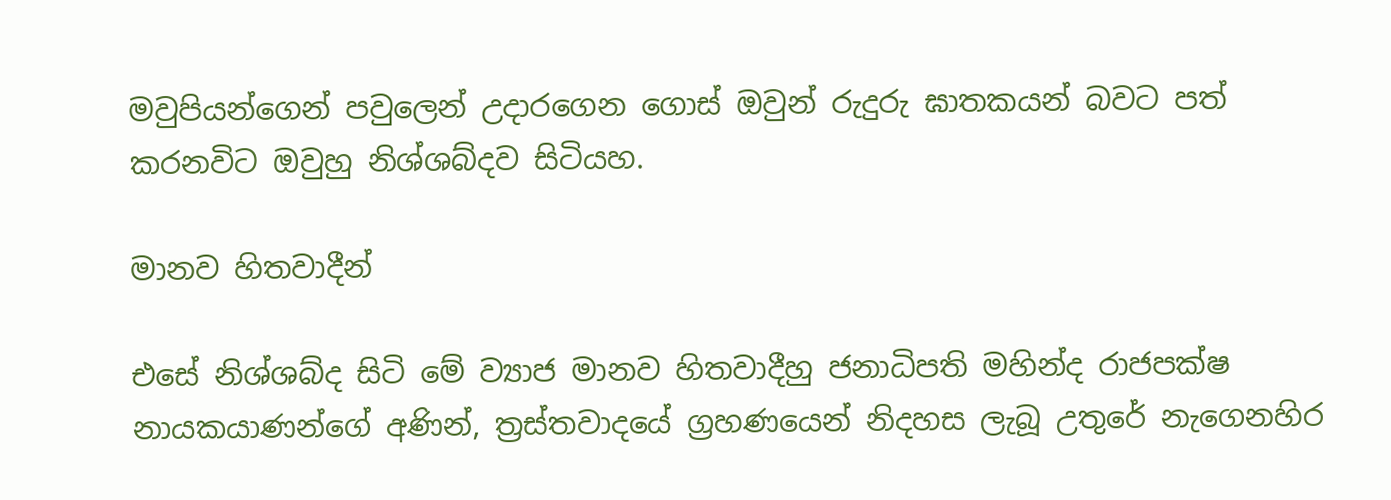මවුපියන්ගෙන් පවුලෙන් උදාරගෙන ගොස් ඔවුන් රුදුරු ඝාතකයන් බවට පත් කරනවිට ඔවුහු නිශ්ශබ්දව සිටියහ.

මානව හිතවාදීන්

එසේ නිශ්ශබ්ද සිටි මේ ව්‍යාජ මානව හිතවාදීහු ජනාධිපති මහින්ද රාජපක්ෂ නායකයාණන්ගේ අණින්, ත්‍රස්තවාදයේ ග්‍රහණයෙන් නිදහස ලැබූ උතුරේ නැගෙනහිර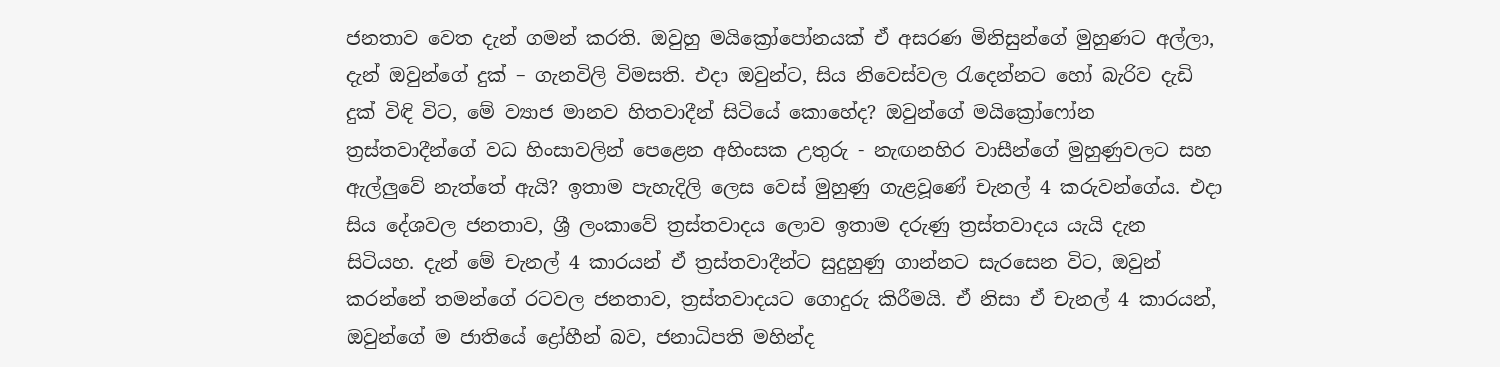ජනතාව වෙත දැන් ගමන් කරති. ඔවුහු මයික්‍රෝපෝනයක් ඒ අසරණ මිනිසුන්ගේ මුහුණට අල්ලා, දැන් ඔවුන්ගේ දුක් – ගැනවිලි විමසති. එදා ඔවුන්ට, සිය නිවෙස්වල රැදෙන්නට හෝ බැරිව දැඩි දුක් විඳි විට, මේ ව්‍යාජ මානව හිතවාදීන් සිටියේ කොහේද? ඔවුන්ගේ මයික්‍රෝෆෝන ත්‍රස්තවාදීන්ගේ වධ හිංසාවලින් පෙළෙන අහිංසක උතුරු - නැඟනහිර වාසීන්ගේ මුහුණුවලට සහ ඇල්ලුවේ නැත්තේ ඇයි? ඉතාම පැහැදිලි ලෙස වෙස් මුහුණු ගැළවූණේ චැනල් 4 කරුවන්ගේය. එදා සිය දේශවල ජනතාව, ශ්‍රී ලංකාවේ ත්‍රස්තවාදය ලොව ඉතාම දරුණු ත්‍රස්තවාදය යැයි දැන සිටියහ. දැන් මේ චැනල් 4 කාරයන් ඒ ත්‍රස්තවාදීන්ට සුදුහුණු ගාන්නට සැරසෙන විට, ඔවුන් කරන්නේ තමන්ගේ රටවල ජනතාව, ත්‍රස්තවාදයට ගොදුරු කිරීමයි. ඒ නිසා ඒ චැනල් 4 කාරයන්, ඔවුන්ගේ ම ජාතියේ ද්‍රෝහීන් බව, ජනාධිපති මහින්ද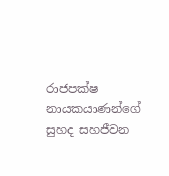රාජපක්ෂ නායකයාණන්ගේ සුහද සහජීවන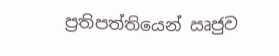ප්‍රතිපත්තියෙන් ඍජුව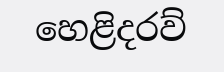හෙළිදරව්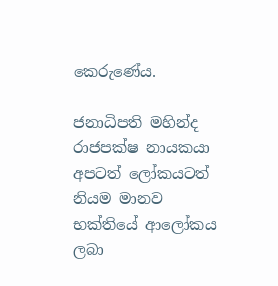කෙරුණේය.

ජනාධිපති මහින්ද රාජපක්ෂ නායකයා අපටත් ලෝකයටත් නියම මානව භක්තියේ ආලෝකය ලබා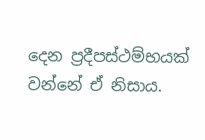දෙන ප්‍රදීපස්ථම්භයක් වන්නේ ඒ නිසාය.